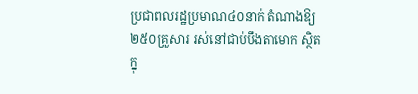ប្រជាពលរដ្ឋប្រមាណ៤០នាក់ តំណាងឱ្យ២៥០គ្រួសារ រស់នៅជាប់បឹងតាមោក ស្ថិតក្នុ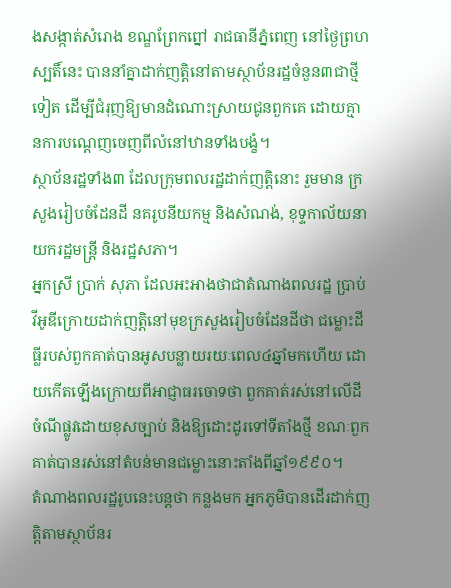ងសង្កាត់សំរោង ខណ្ឌព្រែកព្នៅ រាជធានីភ្នំពេញ នៅថ្ងៃព្រហស្បតិ៍នេះ បាននាំគ្នាដាក់ញត្តិនៅតាមស្ថាប័នរដ្ឋចំនួន៣ជាថ្មីទៀត ដើម្បីជំរុញឱ្យមានដំណោះស្រាយជូនពួកគេ ដោយគ្មានការបណ្តេញចេញពីលំនៅឋានទាំងបង្ខំ។
ស្ថាប័នរដ្ឋទាំង៣ ដែលក្រុមពលរដ្ឋដាក់ញត្តិនោះ រួមមាន ក្រសួងរៀបចំដែនដី នគរូបនីយកម្ម និងសំណង់, ខុទ្ទកាល័យនាយករដ្ឋមន្ត្រី និងរដ្ឋសភា។
អ្នកស្រី ប្រាក់ សុភា ដែលអះអាងថាជាតំណាងពលរដ្ឋ ប្រាប់វីអូឌីក្រោយដាក់ញត្តិនៅមុខក្រសួងរៀបចំដែនដីថា ជម្លោះដីធ្លីរបស់ពួកគាត់បានអូសបន្លាយរយៈពេល៤ឆ្នាំមកហើយ ដោយកើតឡើងក្រោយពីអាជ្ញាធរចោទថា ពួកគាត់រស់នៅលើដីចំណីផ្លូវដោយខុសច្បាប់ និងឱ្យដោះដូរទៅទីតាំងថ្មី ខណៈពួកគាត់បានរស់នៅតំបន់មានជម្លោះនោះតាំងពីឆ្នាំ១៩៩០។
តំណាងពលរដ្ឋរូបនេះបន្តថា កន្លងមក អ្នកភូមិបានដើរដាក់ញត្តិតាមស្ថាប័នរ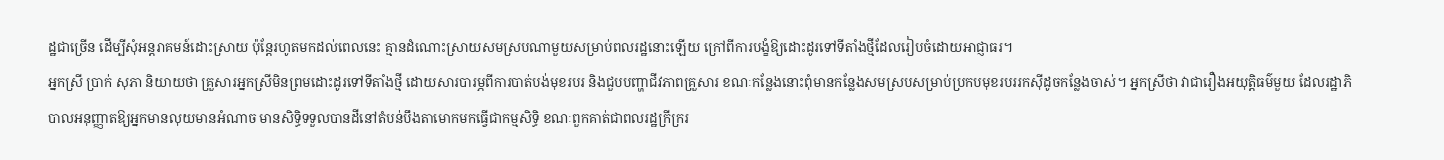ដ្ឋជាច្រើន ដើម្បីសុំអន្តរាគមន៍ដោះស្រាយ ប៉ុន្តែរហូតមកដល់ពេលនេះ គ្មានដំណោះស្រាយសមស្របណាមួយសម្រាប់ពលរដ្ឋនោះឡើយ ក្រៅពីការបង្ខំឱ្យដោះដូរទៅទីតាំងថ្មីដែលរៀបចំដោយអាជ្ញាធរ។
អ្នកស្រី ប្រាក់ សុភា និយាយថា គ្រួសារអ្នកស្រីមិនព្រមដោះដូរទៅទីតាំងថ្មី ដោយសារបារម្ភពីការបាត់បង់មុខរបរ និងជួបបញ្ហាជីវភាពគ្រួសារ ខណៈកន្លែងនោះពុំមានកន្លែងសមស្របសម្រាប់ប្រកបមុខរបររកស៊ីដូចកន្លែងចាស់។ អ្នកស្រីថា វាជារឿងអយុត្តិធម៌មួយ ដែលរដ្ឋាភិបាលអនុញ្ញាតឱ្យអ្នកមានលុយមានអំណាច មានសិទ្ធិទទួលបានដីនៅតំបន់បឹងតាមោកមកធ្វើជាកម្មសិទ្ធិ ខណៈពួកគាត់ជាពលរដ្ឋក្រីក្ររ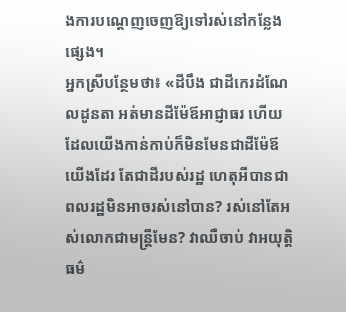ងការបណ្តេញចេញឱ្យទៅរស់នៅកន្លែងផ្សេង។
អ្នកស្រីបន្ថែមថា៖ «ដីបឹង ជាដីកេរដំណែលដូនតា អត់មានដីម៉ែឪអាជ្ញាធរ ហើយដែលយើងកាន់កាប់ក៏មិនមែនជាដីម៉ែឪយើងដែរ តែជាដីរបស់រដ្ឋ ហេតុអីបានជាពលរដ្ឋមិនអាចរស់នៅបាន? រស់នៅតែអស់លោកជាមន្ត្រីមែន? វាឈឺចាប់ វាអយុត្តិធម៌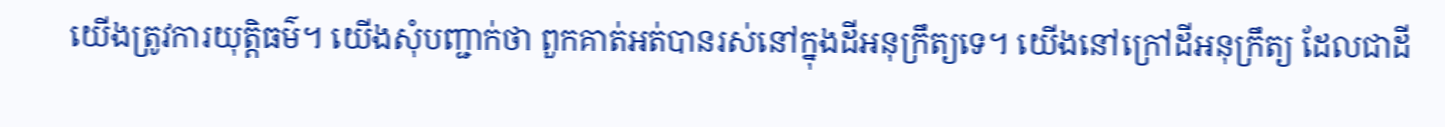យើងត្រូវការយុត្តិធម៌។ យើងសុំបញ្ជាក់ថា ពួកគាត់អត់បានរស់នៅក្នុងដីអនុក្រឹត្យទេ។ យើងនៅក្រៅដីអនុក្រឹត្យ ដែលជាដី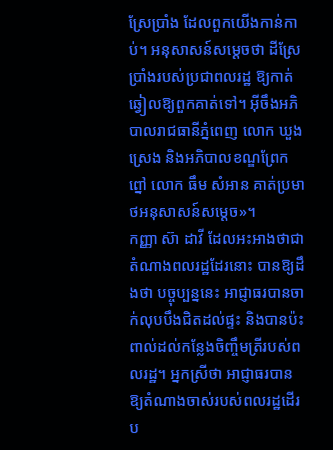ស្រែប្រាំង ដែលពួកយើងកាន់កាប់។ អនុសាសន៍សម្តេចថា ដីស្រែប្រាំងរបស់ប្រជាពលរដ្ឋ ឱ្យកាត់ឆ្វៀលឱ្យពួកគាត់ទៅ។ អ៊ីចឹងអភិបាលរាជធានីភ្នំពេញ លោក ឃួង ស្រេង និងអភិបាលខណ្ឌព្រែកព្នៅ លោក ធឹម សំអាន គាត់ប្រមាថអនុសាសន៍សម្តេច»។
កញ្ញា ស៊ា ដាវី ដែលអះអាងថាជាតំណាងពលរដ្ឋដែរនោះ បានឱ្យដឹងថា បច្ចុប្បន្ននេះ អាជ្ញាធរបានចាក់លុបបឹងជិតដល់ផ្ទះ និងបានប៉ះពាល់ដល់កន្លែងចិញ្ចឹមត្រីរបស់ពលរដ្ឋ។ អ្នកស្រីថា អាជ្ញាធរបានឱ្យតំណាងចាស់របស់ពលរដ្ឋដើរប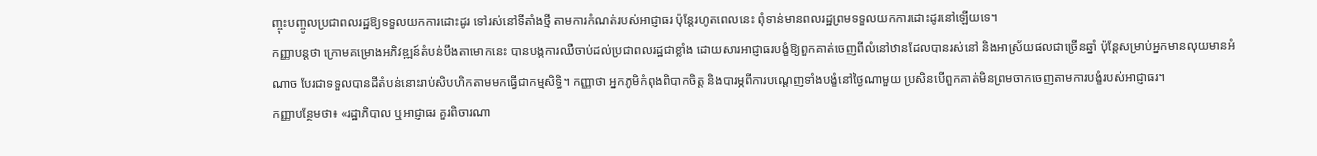ញ្ចុះបញ្ចូលប្រជាពលរដ្ឋឱ្យទទួលយកការដោះដូរ ទៅរស់នៅទីតាំងថ្មី តាមការកំណត់របស់អាជ្ញាធរ ប៉ុន្តែរហូតពេលនេះ ពុំទាន់មានពលរដ្ឋព្រមទទួលយកការដោះដូរនៅឡើយទេ។
កញ្ញាបន្តថា ក្រោមគម្រោងអភិវឌ្ឍន៍តំបន់បឹងតាមោកនេះ បានបង្កការឈឺចាប់ដល់ប្រជាពលរដ្ឋជាខ្លាំង ដោយសារអាជ្ញាធរបង្ខំឱ្យពួកគាត់ចេញពីលំនៅឋានដែលបានរស់នៅ និងអាស្រ័យផលជាច្រើនឆ្នាំ ប៉ុន្តែសម្រាប់អ្នកមានលុយមានអំណាច បែរជាទទួលបានដីតំបន់នោះរាប់សិបហិកតាមមកធ្វើជាកម្មសិទ្ធិ។ កញ្ញាថា អ្នកភូមិកំពុងពិបាកចិត្ត និងបារម្ភពីការបណ្តេញទាំងបង្ខំនៅថ្ងៃណាមួយ ប្រសិនបើពួកគាត់មិនព្រមចាកចេញតាមការបង្ខំរបស់អាជ្ញាធរ។
កញ្ញាបន្ថែមថា៖ «រដ្ឋាភិបាល ឬអាជ្ញាធរ គួរពិចារណា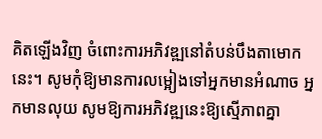គិតឡើងវិញ ចំពោះការអភិវឌ្ឍនៅតំបន់បឹងតាមោកនេះ។ សូមកុំឱ្យមានការលម្អៀងទៅអ្នកមានអំណាច អ្នកមានលុយ សូមឱ្យការអភិវឌ្ឍនេះឱ្យស្មើភាពគ្នា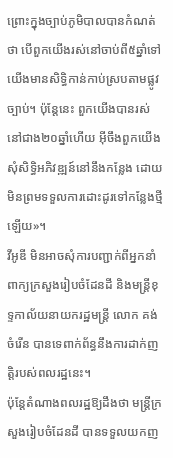ព្រោះក្នុងច្បាប់ភូមិបាលបានកំណត់ថា បើពួកយើងរស់នៅចាប់ពី៥ឆ្នាំទៅ យើងមានសិទ្ធិកាន់កាប់ស្របតាមផ្លូវច្បាប់។ ប៉ុន្តែនេះ ពួកយើងបានរស់នៅជាង២០ឆ្នាំហើយ អ៊ីចឹងពួកយើងសុំសិទ្ធិអភិវឌ្ឍន៍នៅនឹងកន្លែង ដោយមិនព្រមទទួលការដោះដូរទៅកន្លែងថ្មីឡើយ»។
វីអូឌី មិនអាចសុំការបញ្ជាក់ពីអ្នកនាំពាក្យក្រសួងរៀបចំដែនដី និងមន្ត្រីខុទ្ទកាល័យនាយករដ្ឋមន្ត្រី លោក គង់ ចំរើន បានទេពាក់ព័ន្ធនឹងការដាក់ញត្តិរបស់ពលរដ្ឋនេះ។
ប៉ុន្តែតំណាងពលរដ្ឋឱ្យដឹងថា មន្ត្រីក្រសួងរៀបចំដែនដី បានទទួលយកញ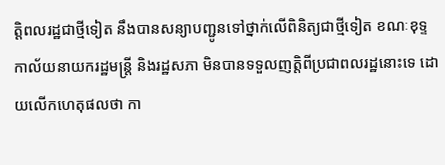ត្តិពលរដ្ឋជាថ្មីទៀត នឹងបានសន្យាបញ្ជូនទៅថ្នាក់លើពិនិត្យជាថ្មីទៀត ខណៈខុទ្ទកាល័យនាយករដ្ឋមន្ត្រី និងរដ្ឋសភា មិនបានទទួលញត្តិពីប្រជាពលរដ្ឋនោះទេ ដោយលើកហេតុផលថា កា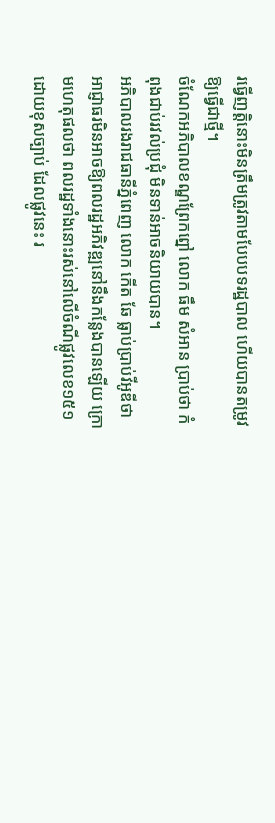រធ្វើញត្តិនោះមិនត្រឹមត្រូវតាមបែបបទរដ្ឋបាល ហើយបានតម្រូវឱ្យធ្វើជាថ្មី។
ចំណែកអភិបាលខណ្ឌព្រែកព្នៅ លោក ធឹម សំអាន ប្រាប់ថា កំពុងជាប់រវល់ប្រជុំ មិនទាន់អាចនិយាយបាន។
អភិបាលរងរាជធានីភ្នំពេញ លោក កើត ឆែ ធ្លាប់ប្រាប់វីអូឌីថា អាជ្ញាធរមិនអាចឱ្យពលរដ្ឋអភិវឌ្ឍនៅនឹងកន្លែងបានឡើយ ក្រោមហេតុផលថា ពលរដ្ឋទាំងនោះរស់នៅលើចំណីផ្លូវលេខ១៥១ ដោយខុសច្បាប់ ដែលផ្លូវនេះ រ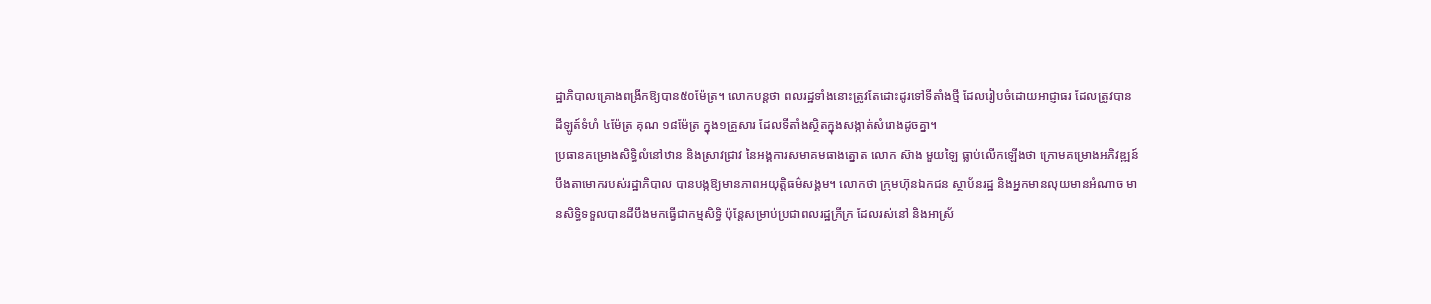ដ្ឋាភិបាលគ្រោងពង្រីកឱ្យបាន៥០ម៉ែត្រ។ លោកបន្តថា ពលរដ្ឋទាំងនោះត្រូវតែដោះដូរទៅទីតាំងថ្មី ដែលរៀបចំដោយអាជ្ញាធរ ដែលត្រូវបានដីឡូត៍ទំហំ ៤ម៉ែត្រ គុណ ១៨ម៉ែត្រ ក្នុង១គ្រួសារ ដែលទីតាំងស្ថិតក្នុងសង្កាត់សំរោងដូចគ្នា។
ប្រធានគម្រោងសិទ្ធិលំនៅឋាន និងស្រាវជ្រាវ នៃអង្គការសមាគមធាងត្នោត លោក ស៊ាង មួយឡៃ ធ្លាប់លើកឡើងថា ក្រោមគម្រោងអភិវឌ្ឍន៍បឹងតាមោករបស់រដ្ឋាភិបាល បានបង្កឱ្យមានភាពអយុត្តិធម៌សង្គម។ លោកថា ក្រុមហ៊ុនឯកជន ស្ថាប័នរដ្ឋ និងអ្នកមានលុយមានអំណាច មានសិទ្ធិទទួលបានដីបឹងមកធ្វើជាកម្មសិទ្ធិ ប៉ុន្តែសម្រាប់ប្រជាពលរដ្ឋក្រីក្រ ដែលរស់នៅ និងអាស្រ័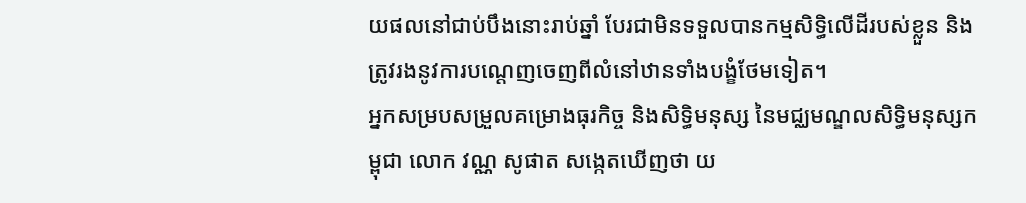យផលនៅជាប់បឹងនោះរាប់ឆ្នាំ បែរជាមិនទទួលបានកម្មសិទ្ធិលើដីរបស់ខ្លួន និងត្រូវរងនូវការបណ្តេញចេញពីលំនៅឋានទាំងបង្ខំថែមទៀត។
អ្នកសម្របសម្រួលគម្រោងធុរកិច្ច និងសិទ្ធិមនុស្ស នៃមជ្ឈមណ្ឌលសិទ្ធិមនុស្សកម្ពុជា លោក វណ្ណ សូផាត សង្កេតឃើញថា យ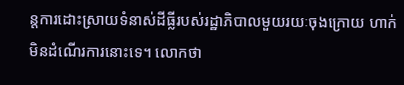ន្តការដោះស្រាយទំនាស់ដីធ្លីរបស់រដ្ឋាភិបាលមួយរយៈចុងក្រោយ ហាក់មិនដំណើរការនោះទេ។ លោកថា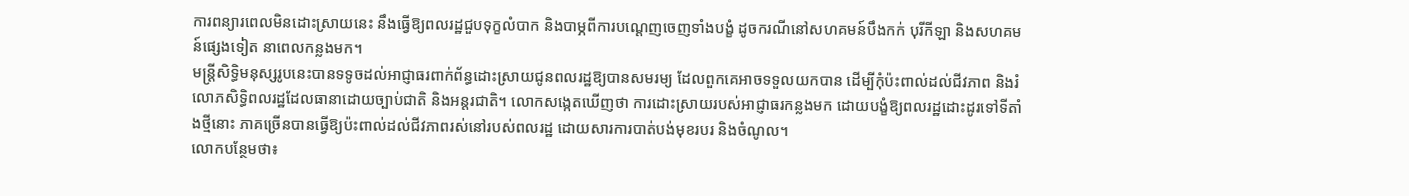ការពន្យារពេលមិនដោះស្រាយនេះ នឹងធ្វើឱ្យពលរដ្ឋជួបទុក្ខលំបាក និងបាម្ភពីការបណ្តេញចេញទាំងបង្ខំ ដូចករណីនៅសហគមន៍បឹងកក់ បុរីកីឡា និងសហគមន៍ផ្សេងទៀត នាពេលកន្លងមក។
មន្ត្រីសិទ្ធិមនុស្សរូបនេះបានទទូចដល់អាជ្ញាធរពាក់ព័ន្ធដោះស្រាយជូនពលរដ្ឋឱ្យបានសមរម្យ ដែលពួកគេអាចទទួលយកបាន ដើម្បីកុំប៉ះពាល់ដល់ជីវភាព និងរំលោភសិទ្ធិពលរដ្ឋដែលធានាដោយច្បាប់ជាតិ និងអន្តរជាតិ។ លោកសង្កេតឃើញថា ការដោះស្រាយរបស់អាជ្ញាធរកន្លងមក ដោយបង្ខំឱ្យពលរដ្ឋដោះដូរទៅទីតាំងថ្មីនោះ ភាគច្រើនបានធ្វើឱ្យប៉ះពាល់ដល់ជីវភាពរស់នៅរបស់ពលរដ្ឋ ដោយសារការបាត់បង់មុខរបរ និងចំណូល។
លោកបន្ថែមថា៖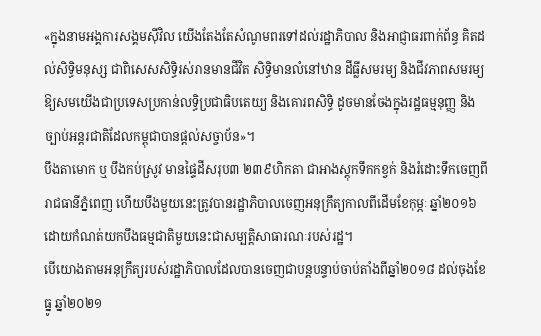«ក្នុងនាមអង្គការសង្គមស៊ីវិល យើងតែងតែសំណូមពរទៅដល់រដ្ឋាភិបាល និងអាជ្ញាធរពាក់ព័ន្ធ គិតដល់សិទ្ធិមនុស្ស ជាពិសេសសិទ្ធិរស់រានមានជីវិត សិទ្ធិមានលំនៅឋាន ដីធ្លីសមរម្យ និងជីវភាពសមរម្យ ឱ្យសមយើងជាប្រទេសប្រកាន់លទ្ធិប្រជាធិបតេយ្យ និងគោរពសិទ្ធិ ដូចមានចែងក្នុងរដ្ឋធម្មនុញ្ញ និងច្បាប់អន្តរជាតិដែលកម្ពុជាបានផ្តល់សច្ចាប័ន»។
បឹងតាមោក ឬ បឹងកប់ស្រូវ មានផ្ទៃដីសរុប៣ ២៣៩ហិកតា ជាអាងស្ដុកទឹកកខ្វក់ និងរំដោះទឹកចេញពីរាជធានីភ្នំពេញ ហើយបឹងមួយនេះត្រូវបានរដ្ឋាភិបាលចេញអនុក្រឹត្យកាលពីដើមខែកុម្ភៈ ឆ្នាំ២០១៦ ដោយកំណត់យកបឹងធម្មជាតិមួយនេះជាសម្បតិ្តសាធារណៈរបស់រដ្ឋ។
បើយោងតាមអនុក្រឹត្យរបស់រដ្ឋាភិបាលដែលបានចេញជាបន្តបន្ទាប់ចាប់តាំងពីឆ្នាំ២០១៨ ដល់ចុងខែធ្នូ ឆ្នាំ២០២១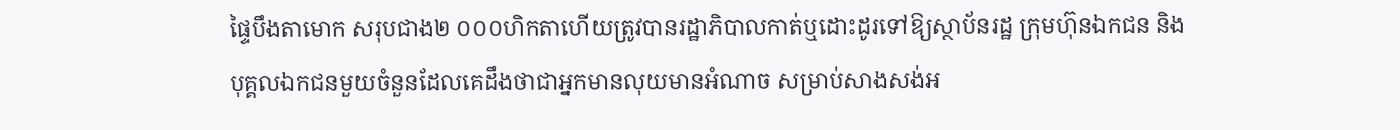ផ្ទៃបឹងតាមោក សរុបជាង២ ០០០ហិកតាហើយត្រូវបានរដ្ឋាភិបាលកាត់ឬដោះដូរទៅឱ្យស្ថាប័នរដ្ឋ ក្រុមហ៊ុនឯកជន និងបុគ្គលឯកជនមួយចំនួនដែលគេដឹងថាជាអ្នកមានលុយមានអំណាច សម្រាប់សាងសង់អ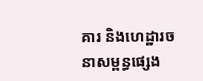គារ និងហេដ្ឋារចនាសម្ពន្ធផ្សេង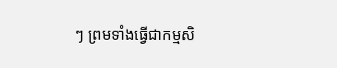ៗ ព្រមទាំងធ្វើជាកម្មសិ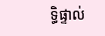ទ្ធិផ្ទាល់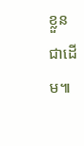ខ្លួន ជាដើម៕